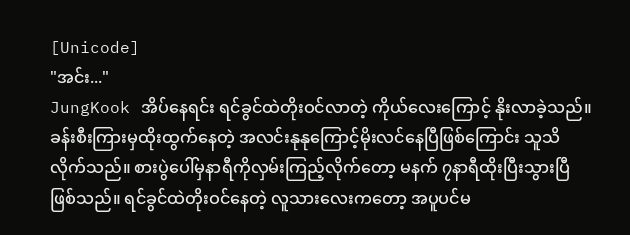[Unicode]
"အင်း..."
JungKook အိပ်နေရင်း ရင်ခွင်ထဲတိုးဝင်လာတဲ့ ကိုယ်လေးကြောင့် နိုးလာခဲ့သည်။ ခန်းစီးကြားမှထိုးထွက်နေတဲ့ အလင်းနုနုကြောင့်မိုးလင်နေပြီဖြစ်ကြောင်း သူသိလိုက်သည်။ စားပွဲပေါ်မှနာရီကိုလှမ်းကြည့်လိုက်တော့ မနက် ၇နာရီထိုးပြီးသွားပြီဖြစ်သည်။ ရင်ခွင်ထဲတိုးဝင်နေတဲ့ လူသားလေးကတော့ အပူပင်မ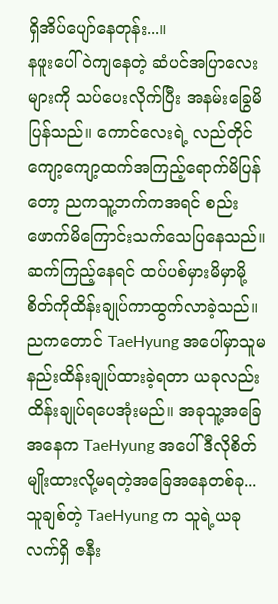ရှိအိပ်ပျော်နေတုန်း...။
နဖူးပေါ်ဝဲကျနေတဲ့ ဆံပင်အပြာလေးများကို သပ်ပေးလိုက်ပြီး အနမ်းခြွေမိပြန်သည်။ ကောင်လေးရဲ့ လည်တိုင်ကျော့ကျော့ထက်အကြည့်ရောက်မိပြန်တော့ ညကသူ့ဘက်ကအရင် စည်းဖောက်မိကြောင်းသက်သေပြနေသည်။ ဆက်ကြည့်နေရင် ထပ်ပစ်မှားမိမှာမို့ စိတ်ကိုထိန်းချုပ်ကာထွက်လာခဲ့သည်။
ညကတောင် TaeHyung အပေါ်မှာသူမနည်းထိန်းချုပ်ထားခဲ့ရတာ ယခုလည်းထိန်းချုပ်ရပေအုံးမည်။ အခုသူ့အခြေအနေက TaeHyung အပေါ်ဒီလိုစိတ်မျိုးထားလို့မရတဲ့အခြေအနေတစ်ခု...
သူချစ်တဲ့ TaeHyung က သူရဲ့ယခုလက်ရှိ ဇနီး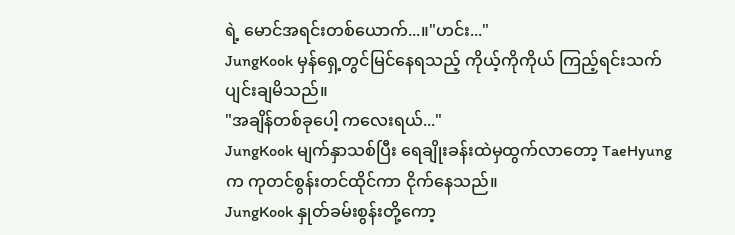ရဲ့ မောင်အရင်းတစ်ယောက်...။"ဟင်း..."
JungKook မှန်ရှေ့တွင်မြင်နေရသည့် ကိုယ့်ကိုကိုယ် ကြည့်ရင်းသက်ပျင်းချမိသည်။
"အချိန်တစ်ခုပေါ့ ကလေးရယ်..."
JungKook မျက်နှာသစ်ပြီး ရေချိုးခန်းထဲမှထွက်လာတော့ TaeHyung က ကုတင်စွန်းတင်ထိုင်ကာ ငိုက်နေသည်။
JungKook နှုတ်ခမ်းစွန်းတို့ကော့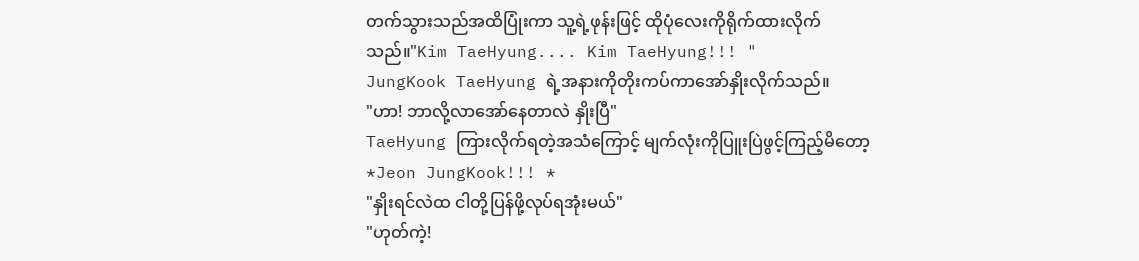တက်သွားသည်အထိပြုံးကာ သူ့ရဲ့ဖုန်းဖြင့် ထိုပုံလေးကိုရိုက်ထားလိုက်သည်။"Kim TaeHyung.... Kim TaeHyung!!! "
JungKook TaeHyung ရဲ့အနားကိုတိုးကပ်ကာအော်နှိုးလိုက်သည်။
"ဟာ! ဘာလို့လာအော်နေတာလဲ နှိုးပြီ"
TaeHyung ကြားလိုက်ရတဲ့အသံကြောင့် မျက်လုံးကိုပြူးပြဲဖွင့်ကြည့်မိတော့
*Jeon JungKook!!! *
"နှိုးရင်လဲထ ငါတို့ပြန်ဖို့လုပ်ရအုံးမယ်"
"ဟုတ်ကဲ့!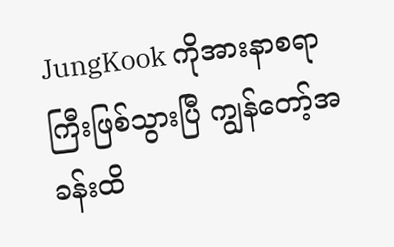JungKook ကိုအားနာစရာကြီးဖြစ်သွားပြီ ကျွန်တော့်အခန်းထိ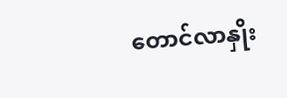တောင်လာနှိုး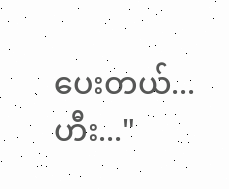ပေးတယ်...ဟီး..."